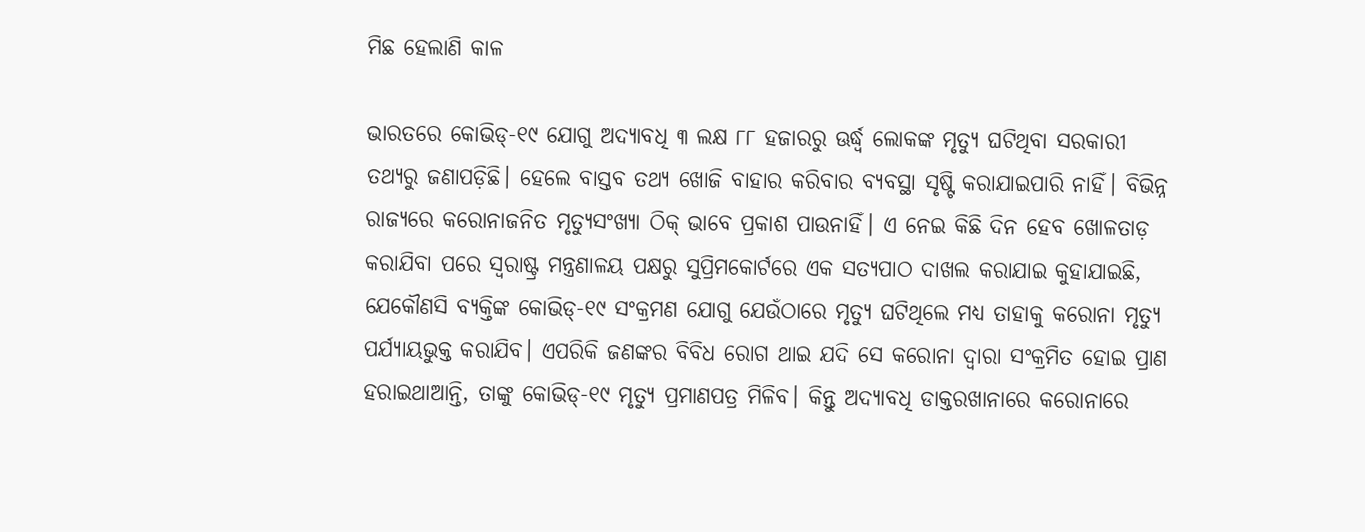ମିଛ ହେଲାଣି କାଳ

ଭାରତରେ କୋଭିଡ୍‌-୧୯ ଯୋଗୁ ଅଦ୍ୟାବଧି ୩ ଲକ୍ଷ ୮୮ ହଜାରରୁ ଊର୍ଦ୍ଧ୍ୱ ଲୋକଙ୍କ ମୃତ୍ୟୁ ଘଟିଥିବା ସରକାରୀ ତଥ୍ୟରୁ ଜଣାପଡ଼ିଛି। ହେଲେ ବାସ୍ତବ ତଥ୍ୟ ଖୋଜି ବାହାର କରିବାର ବ୍ୟବସ୍ଥା ସୃଷ୍ଟି କରାଯାଇପାରି ନାହିଁ। ବିଭିନ୍ନ ରାଜ୍ୟରେ କରୋନାଜନିତ ମୃତ୍ୟୁସଂଖ୍ୟା ଠିକ୍‌ ଭାବେ ପ୍ରକାଶ ପାଉନାହିଁ। ଏ ନେଇ କିଛି ଦିନ ହେବ ଖୋଳତାଡ଼ କରାଯିବା ପରେ ସ୍ବରାଷ୍ଟ୍ର ମନ୍ତ୍ରଣାଳୟ ପକ୍ଷରୁ ସୁପ୍ରିମକୋର୍ଟରେ ଏକ ସତ୍ୟପାଠ ଦାଖଲ କରାଯାଇ କୁହାଯାଇଛି, ଯେକୌଣସି ବ୍ୟକ୍ତିଙ୍କ କୋଭିଡ୍‌-୧୯ ସଂକ୍ରମଣ ଯୋଗୁ ଯେଉଁଠାରେ ମୃତ୍ୟୁ ଘଟିଥିଲେ ମଧ୍ୟ ତାହାକୁ କରୋନା ମୃତ୍ୟୁ ପର୍ଯ୍ୟାୟଭୁକ୍ତ କରାଯିବ। ଏପରିକି ଜଣଙ୍କର ବିବିଧ ରୋଗ ଥାଇ ଯଦି ସେ କରୋନା ଦ୍ୱାରା ସଂକ୍ରମିତ ହୋଇ ପ୍ରାଣ ହରାଇଥାଆନ୍ତି, ତାଙ୍କୁ କୋଭିଡ୍‌-୧୯ ମୃତ୍ୟୁ ପ୍ରମାଣପତ୍ର ମିଳିବ। କିନ୍ତୁ ଅଦ୍ୟାବଧି ଡାକ୍ତରଖାନାରେ କରୋନାରେ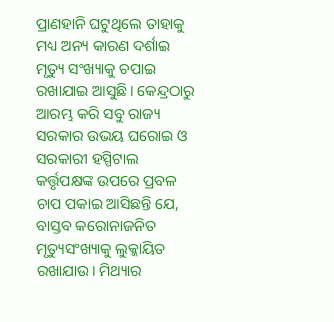ପ୍ରାଣହାନି ଘଟୁଥିଲେ ତାହାକୁ ମଧ୍ୟ ଅନ୍ୟ କାରଣ ଦର୍ଶାଇ ମୃତ୍ୟୁ ସଂଖ୍ୟାକୁ ଚପାଇ ରଖାଯାଇ ଆସୁଛି। କେନ୍ଦ୍ରଠାରୁ ଆରମ୍ଭ କରି ସବୁ ରାଜ୍ୟ ସରକାର ଉଭୟ ଘରୋଇ ଓ ସରକାରୀ ହସ୍ପିଟାଲ କର୍ତ୍ତୃପକ୍ଷଙ୍କ ଉପରେ ପ୍ରବଳ ଚାପ ପକାଇ ଆସିଛନ୍ତି ଯେ, ବାସ୍ତବ କରୋନାଜନିତ ମୃତ୍ୟୁସଂଖ୍ୟାକୁ ଲୁକ୍କାୟିତ ରଖାଯାଉ। ମିଥ୍ୟାର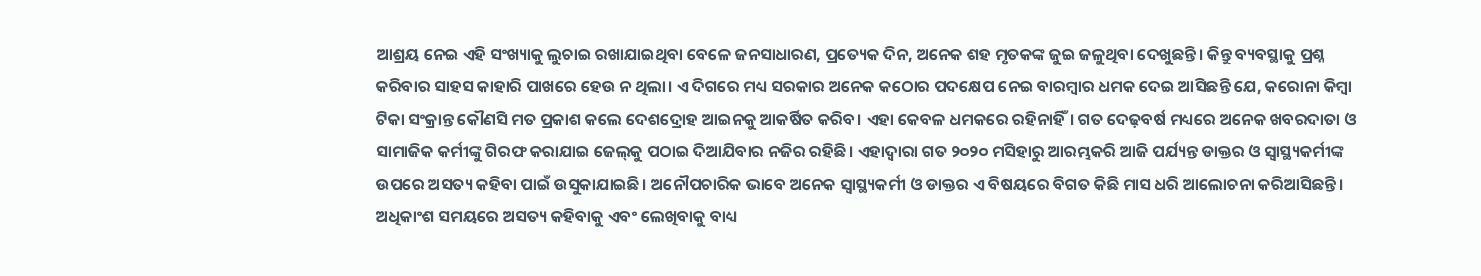ଆଶ୍ରୟ ନେଇ ଏହି ସଂଖ୍ୟାକୁ ଲୁଚାଇ ରଖାଯାଇଥିବା ବେଳେ ଜନସାଧାରଣ, ପ୍ରତ୍ୟେକ ଦିନ, ଅନେକ ଶହ ମୃତକଙ୍କ ଜୁଇ ଜଳୁଥିବା ଦେଖୁଛନ୍ତି। କିନ୍ତୁ ବ୍ୟବସ୍ଥାକୁ ପ୍ରଶ୍ନ କରିବାର ସାହସ କାହାରି ପାଖରେ ହେଉ ନ ଥିଲା। ଏ ଦିଗରେ ମଧ୍ୟ ସରକାର ଅନେକ କଠୋର ପଦକ୍ଷେପ ନେଇ ବାରମ୍ବାର ଧମକ ଦେଇ ଆସିଛନ୍ତି ଯେ, କରୋନା କିମ୍ବା ଟିକା ସଂକ୍ରାନ୍ତ କୌଣସି ମତ ପ୍ରକାଶ କଲେ ଦେଶଦ୍ରୋହ ଆଇନକୁ ଆକର୍ଷିତ କରିବ। ଏହା କେବଳ ଧମକରେ ରହିନାହିଁ। ଗତ ଦେଢ଼ବର୍ଷ ମଧ୍ୟରେ ଅନେକ ଖବରଦାତା ଓ ସାମାଜିକ କର୍ମୀଙ୍କୁ ଗିରଫ କରାଯାଇ ଜେଲ୍‌କୁ ପଠାଇ ଦିଆଯିବାର ନଜିର ରହିଛି। ଏହାଦ୍ୱାରା ଗତ ୨୦୨୦ ମସିହାରୁ ଆରମ୍ଭକରି ଆଜି ପର୍ଯ୍ୟନ୍ତ ଡାକ୍ତର ଓ ସ୍ବାସ୍ଥ୍ୟକର୍ମୀଙ୍କ ଉପରେ ଅସତ୍ୟ କହିବା ପାଇଁ ଉସୁକାଯାଇଛି। ଅନୌପଚାରିକ ଭାବେ ଅନେକ ସ୍ବାସ୍ଥ୍ୟକର୍ମୀ ଓ ଡାକ୍ତର ଏ ବିଷୟରେ ବିଗତ କିଛି ମାସ ଧରି ଆଲୋଚନା କରିଆସିଛନ୍ତି। ଅଧିକାଂଶ ସମୟରେ ଅସତ୍ୟ କହିବାକୁ ଏବଂ ଲେଖିବାକୁ ବାଧ୍ୟ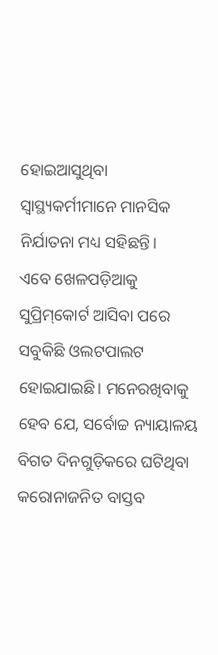ହୋଇଆସୁଥିବା ସ୍ବାସ୍ଥ୍ୟକର୍ମୀମାନେ ମାନସିକ ନିର୍ଯାତନା ମଧ୍ୟ ସହିଛନ୍ତି।
ଏବେ ଖେଳପଡ଼ିଆକୁ ସୁପ୍ରିମ୍‌କୋର୍ଟ ଆସିବା ପରେ ସବୁକିଛି ଓଲଟପାଲଟ ହୋଇଯାଇଛି। ମନେରଖିବାକୁ ହେବ ଯେ, ସର୍ବୋଚ୍ଚ ନ୍ୟାୟାଳୟ ବିଗତ ଦିନଗୁଡ଼ିକରେ ଘଟିଥିବା କରୋନାଜନିତ ବାସ୍ତବ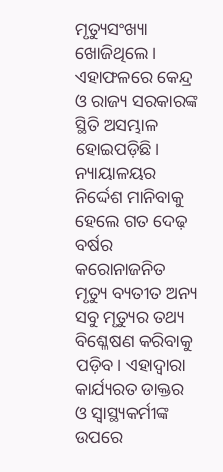ମୃତ୍ୟୁସଂଖ୍ୟା ଖୋଜିଥିଲେ। ଏହାଫଳରେ କେନ୍ଦ୍ର ଓ ରାଜ୍ୟ ସରକାରଙ୍କ ସ୍ଥିତି ଅସମ୍ଭାଳ ହୋଇପଡ଼ିଛି। ନ୍ୟାୟାଳୟର ନିର୍ଦ୍ଦେଶ ମାନିବାକୁ ହେଲେ ଗତ ଦେଢ଼ ବର୍ଷର କରୋନାଜନିତ ମୃତ୍ୟୁ ବ୍ୟତୀତ ଅନ୍ୟ ସବୁ ମୃତ୍ୟୁର ତଥ୍ୟ ବିଶ୍ଳେଷଣ କରିବାକୁ ପଡ଼ିବ। ଏହାଦ୍ୱାରା କାର୍ଯ୍ୟରତ ଡାକ୍ତର ଓ ସ୍ବାସ୍ଥ୍ୟକର୍ମୀଙ୍କ ଉପରେ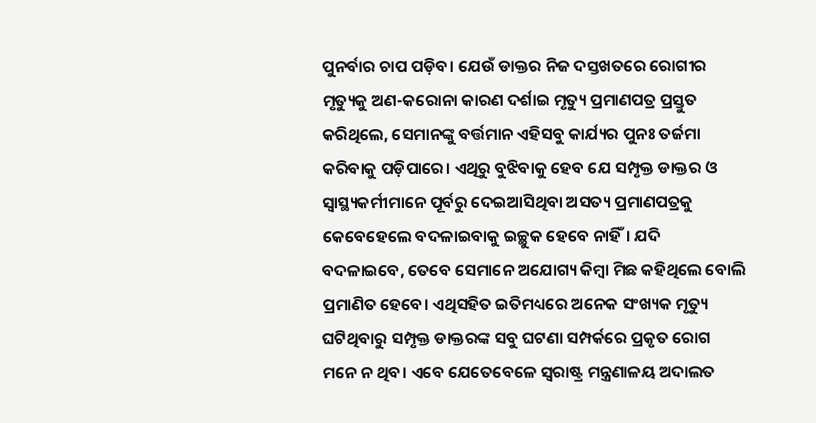ପୁନର୍ବାର ଚାପ ପଡ଼ିବ। ଯେଉଁ ଡାକ୍ତର ନିଜ ଦସ୍ତଖତରେ ରୋଗୀର ମୃତ୍ୟୁକୁ ଅଣ-କରୋନା କାରଣ ଦର୍ଶାଇ ମୃତ୍ୟୁ ପ୍ରମାଣପତ୍ର ପ୍ରସ୍ତୁତ କରିଥିଲେ, ସେମାନଙ୍କୁ ବର୍ତ୍ତମାନ ଏହିସବୁ କାର୍ଯ୍ୟର ପୁନଃ ତର୍ଜମା କରିବାକୁ ପଡ଼ିପାରେ। ଏଥିରୁ ବୁଝିବାକୁ ହେବ ଯେ ସମ୍ପୃକ୍ତ ଡାକ୍ତର ଓ ସ୍ବାସ୍ଥ୍ୟକର୍ମୀମାନେ ପୂର୍ବରୁ ଦେଇଆସିଥିବା ଅସତ୍ୟ ପ୍ରମାଣପତ୍ରକୁ କେବେହେଲେ ବଦଳାଇବାକୁ ଇଚ୍ଛୁକ ହେବେ ନାହିଁ। ଯଦି ବଦଳାଇବେ, ତେବେ ସେମାନେ ଅଯୋଗ୍ୟ କିମ୍ବା ମିଛ କହିଥିଲେ ବୋଲି ପ୍ରମାଣିତ ହେବେ। ଏଥିସହିତ ଇତିମଧ୍ୟରେ ଅନେକ ସଂଖ୍ୟକ ମୃତ୍ୟୁ ଘଟିଥିବାରୁ ସମ୍ପୃକ୍ତ ଡାକ୍ତରଙ୍କ ସବୁ ଘଟଣା ସମ୍ପର୍କରେ ପ୍ରକୃତ ରୋଗ ମନେ ନ ଥିବ। ଏବେ ଯେତେବେଳେ ସ୍ବରାଷ୍ଟ୍ର ମନ୍ତ୍ରଣାଳୟ ଅଦାଲତ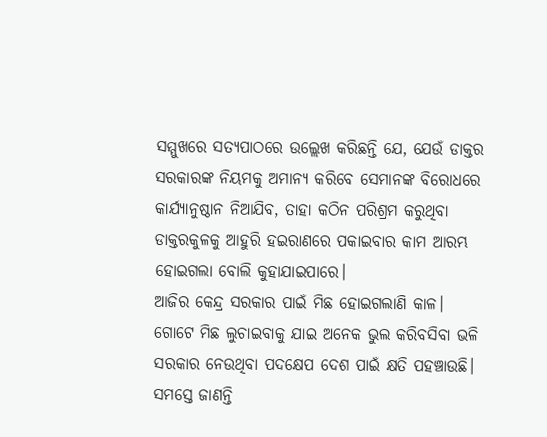ସମ୍ମୁଖରେ ସତ୍ୟପାଠରେ ଉଲ୍ଲେଖ କରିଛନ୍ତି ଯେ, ଯେଉଁ ଡାକ୍ତର ସରକାରଙ୍କ ନିୟମକୁ ଅମାନ୍ୟ କରିବେ ସେମାନଙ୍କ ବିରୋଧରେ କାର୍ଯ୍ୟାନୁଷ୍ଠାନ ନିଆଯିବ, ତାହା କଠିନ ପରିଶ୍ରମ କରୁଥିବା ଡାକ୍ତରକୁଳକୁ ଆହୁରି ହଇରାଣରେ ପକାଇବାର କାମ ଆରମ୍ଭ ହୋଇଗଲା ବୋଲି କୁହାଯାଇପାରେ।
ଆଜିର କେନ୍ଦ୍ର ସରକାର ପାଇଁ ମିଛ ହୋଇଗଲାଣି କାଳ। ଗୋଟେ ମିଛ ଲୁଚାଇବାକୁ ଯାଇ ଅନେକ ଭୁଲ କରିବସିବା ଭଳି ସରକାର ନେଉଥିବା ପଦକ୍ଷେପ ଦେଶ ପାଇଁ କ୍ଷତି ପହଞ୍ଚାଉଛି। ସମସ୍ତେ ଜାଣନ୍ତି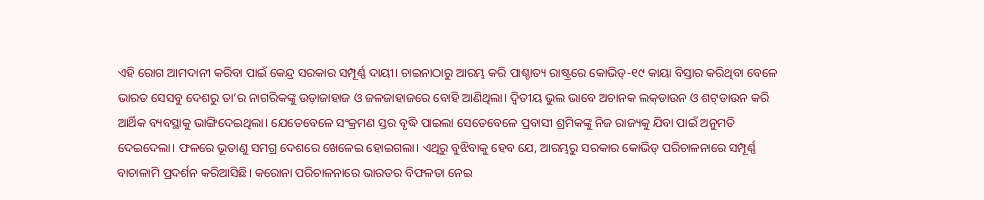ଏହି ରୋଗ ଆମଦାନୀ କରିବା ପାଇଁ କେନ୍ଦ୍ର ସରକାର ସମ୍ପୂର୍ଣ୍ଣ ଦାୟୀ। ଚାଇନାଠାରୁ ଆରମ୍ଭ କରି ପାଶ୍ଚାତ୍ୟ ରାଷ୍ଟ୍ରରେ କୋଭିଡ୍‌-୧୯ କାୟା ବିସ୍ତାର କରିଥିବା ବେଳେ ଭାରତ ସେସବୁ ଦେଶରୁ ତା’ର ନାଗରିକଙ୍କୁ ଉଡ଼ାଜାହାଜ ଓ ଜଳଜାହାଜରେ ବୋହି ଆଣିଥିଲା। ଦ୍ୱିତୀୟ ଭୁଲ ଭାବେ ଅଚାନକ ଲକ୍‌ଡାଉନ ଓ ଶଟ୍‌ଡାଉନ କରି ଆର୍ଥିକ ବ୍ୟବସ୍ଥାକୁ ଭାଙ୍ଗିଦେଇଥିଲା। ଯେତେବେଳେ ସଂକ୍ରମଣ ସ୍ତର ବୃଦ୍ଧି ପାଇଲା ସେତେବେଳେ ପ୍ରବାସୀ ଶ୍ରମିକଙ୍କୁ ନିଜ ରାଜ୍ୟକୁ ଯିବା ପାଇଁ ଅନୁମତି ଦେଇଦେଲା। ଫଳରେ ଭୂତାଣୁ ସମଗ୍ର ଦେଶରେ ଖେଳେଇ ହୋଇଗଲା। ଏଥିରୁ ବୁଝିବାକୁ ହେବ ଯେ, ଆରମ୍ଭରୁ ସରକାର କୋଭିଡ୍‌ ପରିଚାଳନାରେ ସମ୍ପୂର୍ଣ୍ଣ ବାଚାଳାମି ପ୍ରଦର୍ଶନ କରିଆସିଛି। କରୋନା ପରିଚାଳନାରେ ଭାରତର ବିଫଳତା ନେଇ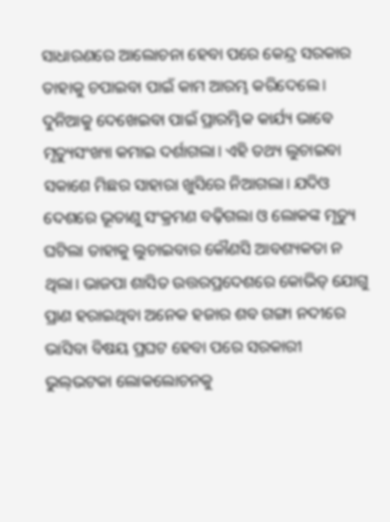ସାଧାରଣରେ ଆଲୋଚନା ହେବା ପରେ କେନ୍ଦ୍ର ସରକାର ତାହାକୁ ଚପାଇବା ପାଇଁ କାମ ଆରମ୍ଭ କରିଦେଲେ। ଦୁନିଆକୁ ଦେଖେଇବା ପାଇଁ ପ୍ରାରମ୍ଭିକ କାର୍ଯ୍ୟ ଭାବେ ମୃତ୍ୟୁସଂଖ୍ୟା କମାଇ ଦର୍ଶାଗଲା। ଏହି ତଥ୍ୟ ଲୁଚାଇବା ସକାଶେ ମିଛର ସାହାରା ଖୁସିରେ ନିଆଗଲା। ଯଦିଓ ଦେଶରେ ଭୂତାଣୁ ସଂକ୍ରମଣ ବଢ଼ିଗଲା ଓ ଲୋକଙ୍କ ମୃତ୍ୟୁ ଘଟିଲା ତାହାକୁ ଲୁଚାଇବାର କୌଣସି ଆବଶ୍ୟକତା ନ ଥିଲା। ଭାଜପା ଶାସିତ ଉତ୍ତରପ୍ରଦେଶରେ କୋଭିଡ୍‌ ଯୋଗୁ ପ୍ରାଣ ହରାଇଥିବା ଅନେକ ହଜାର ଶବ ଗଙ୍ଗା ନଦୀରେ ଭାସିବା ବିଷୟ ପ୍ରଘଟ ହେବା ପରେ ସରକାରୀ ଭୁଲ୍‌ଭଟକା ଲୋକଲୋଚନକୁ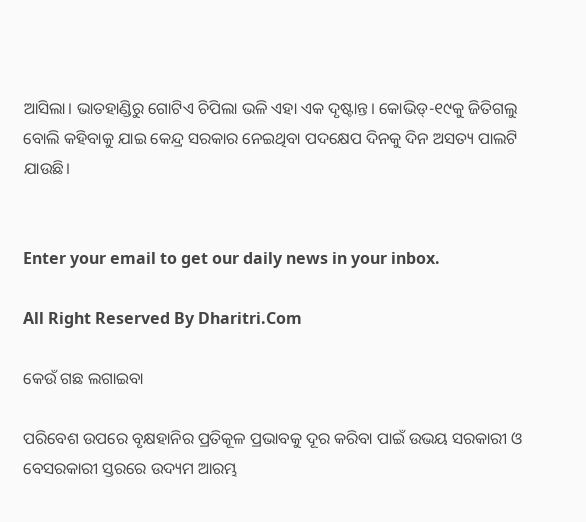ଆସିଲା। ଭାତହାଣ୍ଡିରୁ ଗୋଟିଏ ଚିପିଲା ଭଳି ଏହା ଏକ ଦୃଷ୍ଟାନ୍ତ। କୋଭିଡ୍‌-୧୯କୁ ଜିତିଗଲୁ ବୋଲି କହିବାକୁ ଯାଇ କେନ୍ଦ୍ର ସରକାର ନେଇଥିବା ପଦକ୍ଷେପ ଦିନକୁ ଦିନ ଅସତ୍ୟ ପାଲଟି ଯାଉଛି।


Enter your email to get our daily news in your inbox.

All Right Reserved By Dharitri.Com

କେଉଁ ଗଛ ଲଗାଇବା

ପରିବେଶ ଉପରେ ବୃକ୍ଷହାନିର ପ୍ରତିକୂଳ ପ୍ରଭାବକୁ ଦୂର କରିବା ପାଇଁ ଉଭୟ ସରକାରୀ ଓ ବେସରକାରୀ ସ୍ତରରେ ଉଦ୍ୟମ ଆରମ୍ଭ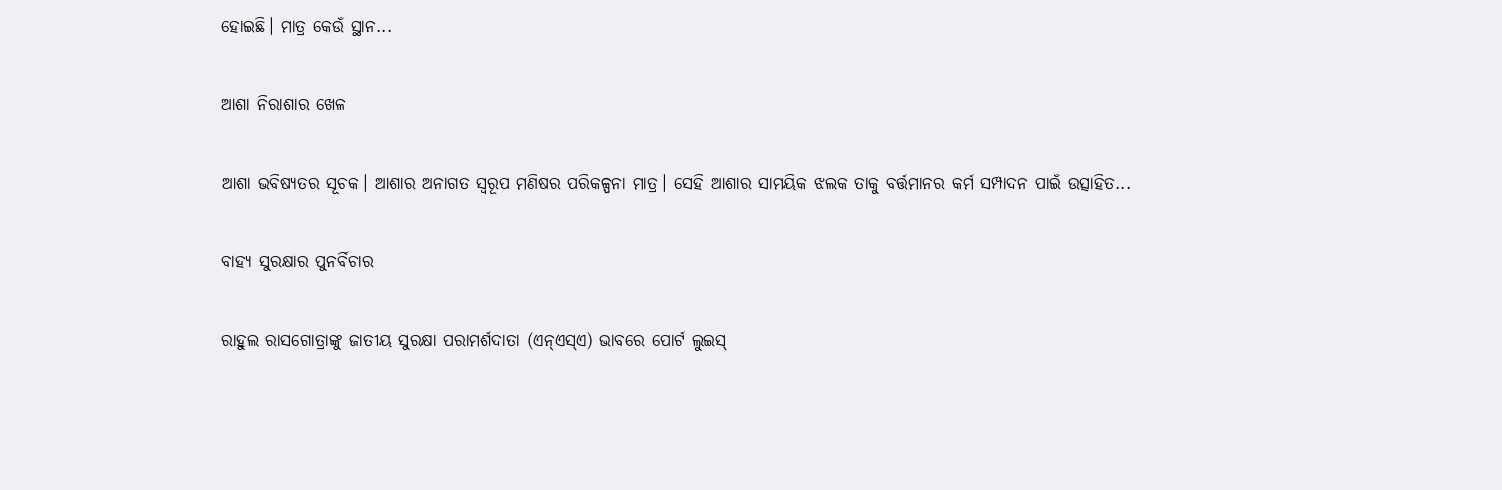ହୋଇଛି। ମାତ୍ର କେଉଁ ସ୍ଥାନ...

ଆଶା ନିରାଶାର ଖେଳ

ଆଶା ଭବିଷ୍ୟତର ସୂଚକ। ଆଶାର ଅନାଗତ ସ୍ବରୂପ ମଣିଷର ପରିକଳ୍ପନା ମାତ୍ର। ସେହି ଆଶାର ସାମୟିକ ଝଲକ ତାକୁ ବର୍ତ୍ତମାନର କର୍ମ ସମ୍ପାଦନ ପାଇଁ ଉତ୍ସାହିତ...

ବାହ୍ୟ ସୁରକ୍ଷାର ପୁନର୍ବିଚାର

ରାହୁଲ ରାସଗୋତ୍ରାଙ୍କୁ ଜାତୀୟ ସୁରକ୍ଷା ପରାମର୍ଶଦାତା (ଏନ୍‌ଏସ୍‌ଏ) ଭାବରେ ପୋର୍ଟ ଲୁଇସ୍‌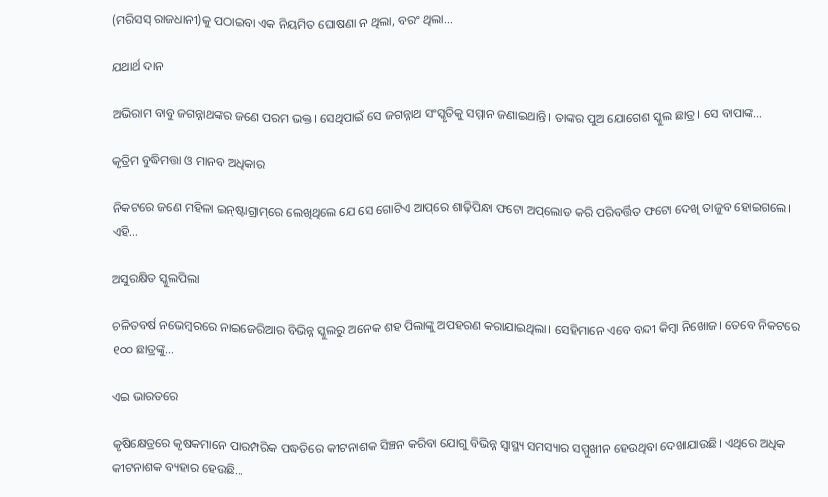(ମରିସସ୍‌ ରାଜଧାନୀ)କୁ ପଠାଇବା ଏକ ନିୟମିତ ଘୋଷଣା ନ ଥିଲା, ବରଂ ଥିଲା...

ଯଥାର୍ଥ ଦାନ

ଅଭିରାମ ବାବୁ ଜଗନ୍ନାଥଙ୍କର ଜଣେ ପରମ ଭକ୍ତ। ସେଥିପାଇଁ ସେ ଜଗନ୍ନାଥ ସଂସ୍କୃତିକୁ ସମ୍ମାନ ଜଣାଇଥାନ୍ତି। ତାଙ୍କର ପୁଅ ଯୋଗେଶ ସ୍କୁଲ ଛାତ୍ର। ସେ ବାପାଙ୍କ...

କୃତ୍ରିମ ବୁଦ୍ଧିମତ୍ତା ଓ ମାନବ ଅଧିକାର

ନିକଟରେ ଜଣେ ମହିଳା ଇନ୍‌ଷ୍ଟାଗ୍ରାମ୍‌ରେ ଲେଖିଥିଲେ ଯେ ସେ ଗୋଟିଏ ଆପ୍‌ରେ ଶାଢ଼ିପିନ୍ଧା ଫଟୋ ଅପ୍‌ଲୋଡ କରି ପରିବର୍ତ୍ତିତ ଫଟୋ ଦେଖି ତାଜୁବ ହୋଇଗଲେ। ଏହି...

ଅସୁରକ୍ଷିତ ସ୍କୁଲପିଲା

ଚଳିତବର୍ଷ ନଭେମ୍ବରରେ ନାଇଜେରିଆର ବିଭିନ୍ନ ସ୍କୁଲରୁ ଅନେକ ଶହ ପିଲାଙ୍କୁ ଅପହରଣ କରାଯାଇଥିଲା। ସେହିମାନେ ଏବେ ବନ୍ଦୀ କିମ୍ବା ନିଖୋଜ। ତେବେ ନିକଟରେ ୧୦୦ ଛାତ୍ରଙ୍କୁ...

ଏଇ ଭାରତରେ

କୃଷିକ୍ଷେତ୍ରରେ କୃଷକମାନେ ପାରମ୍ପରିକ ପଦ୍ଧତିରେ କୀଟନାଶକ ସିଞ୍ଚନ କରିବା ଯୋଗୁ ବିଭିନ୍ନ ସ୍ୱାସ୍ଥ୍ୟ ସମସ୍ୟାର ସମ୍ମୁଖୀନ ହେଉଥିବା ଦେଖାଯାଉଛି। ଏଥିରେ ଅଧିକ କୀଟନାଶକ ବ୍ୟହାର ହେଉଛି...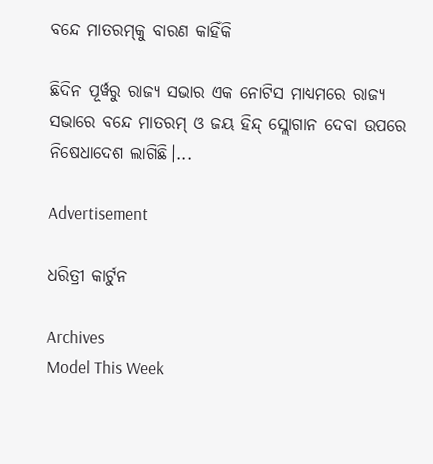ବନ୍ଦେ ମାତରମ୍‌କୁ ବାରଣ କାହିଁକି

ଛିଦିନ ପୂର୍ୱରୁ ରାଜ୍ୟ ସଭାର ଏକ ନୋଟିସ ମାଧ୍ୟମରେ ରାଜ୍ୟ ସଭାରେ ବନ୍ଦେ ମାତରମ୍‌ ଓ ଜୟ ହିନ୍ଦ୍‌ ସ୍ଲୋଗାନ ଦେବା ଉପରେ ନିଷେଧାଦେଶ ଲାଗିଛି।...

Advertisement

ଧରିତ୍ରୀ କାର୍ଟୁନ

Archives
Model This Week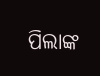ପିଲାଙ୍କ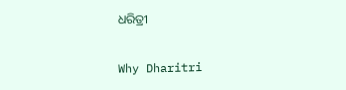ଧରିତ୍ରୀ

Why Dharitri